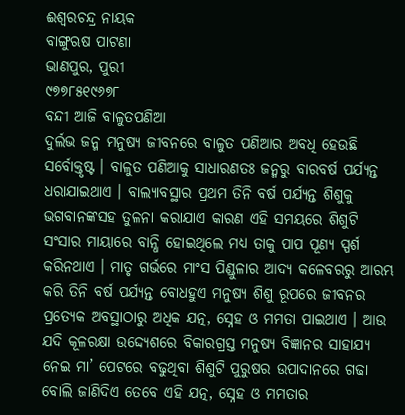ଈଶ୍ୱରଚନ୍ଦ୍ର ନାୟକ
ବାଙ୍ଗୁଋଷ ପାଟଣା
ଭାଣପୁର, ପୁରୀ
୯୭୭୮୫୧୯୬୭୮
ବନ୍ଦୀ ଆଜି ବାଳୁତପଣିଆ
ଦୁର୍ଲଭ ଜନ୍ମ ମନୁଷ୍ୟ ଜୀବନରେ ବାଳୁତ ପଣିଆର ଅବଧି ହେଉଛି ସର୍ବୋକ୍ତୃଷ୍ଟ । ବାଳୁତ ପଣିଆକୁ ସାଧାରଣତଃ ଜନ୍ମରୁ ବାରବର୍ଷ ପର୍ଯ୍ୟନ୍ତ ଧରାଯାଇଥାଏ । ବାଲ୍ୟାବସ୍ଥାର ପ୍ରଥମ ତିନି ବର୍ଷ ପର୍ଯ୍ୟନ୍ତ ଶିଶୁକୁ ଭଗବାନଙ୍କସହ ତୁଳନା କରାଯାଏ କାରଣ ଏହି ସମୟରେ ଶିଶୁଟି ସଂସାର ମାୟାରେ ବାନ୍ଧି ହୋଇଥିଲେ ମଧ୍ୟ ତାକୁ ପାପ ପୂଣ୍ୟ ସ୍ପର୍ଶ କରିନଥାଏ । ମାତୃ ଗର୍ଭରେ ମାଂସ ପିଣ୍ଡୁଳାର ଆଦ୍ୟ କଳେବରରୁ ଆରମ୍ଭ କରି ତିନି ବର୍ଷ ପର୍ଯ୍ୟନ୍ତ ବୋଧହୁଏ ମନୁଷ୍ୟ ଶିଶୁ ରୂପରେ ଜୀବନର ପ୍ରତ୍ୟେକ ଅବସ୍ଥାଠାରୁ ଅଧିକ ଯତ୍ନ, ସ୍ନେହ ଓ ମମତା ପାଇଥାଏ । ଆଉ ଯଦି କୂଳରକ୍ଷା ଉଦ୍ଦ୍ୟେଶରେ ବିକାରଗ୍ରସ୍ତ ମନୁଷ୍ୟ ବିଜ୍ଞାନର ସାହାଯ୍ୟ ନେଇ ମା’ ପେଟରେ ବଢୁଥିବା ଶିଶୁଟି ପୁରୁଷର ଉପାଦାନରେ ଗଢା ବୋଲି ଜାଣିଦିଏ ତେବେ ଏହି ଯତ୍ନ, ସ୍ନେହ ଓ ମମତାର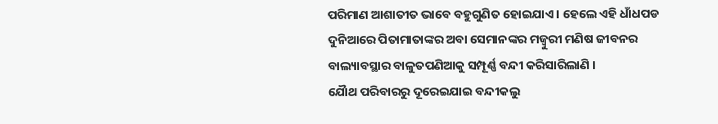ପରିମାଣ ଆଶାତୀତ ଭାବେ ବହୁଗୁଣିତ ହୋଇଯାଏ । ହେଲେ ଏହି ଧାଁଧପଡ ଦୁନିଆରେ ପିତାମାତାଙ୍କର ଅବା ସେମାନଙ୍କର ମଜ୍ବୁରୀ ମଣିଷ ଜୀବନର ବାଲ୍ୟାବସ୍ଥାର ବାଳୁତପଣିଆକୁ ସମ୍ପୂର୍ଣ୍ଣ ବନ୍ଦୀ କରିସାରିଲାଣି ।
ଯୈାଥ ପରିବାରରୁ ଦୂରେଇଯାଇ ବନ୍ଦୀକଲୁ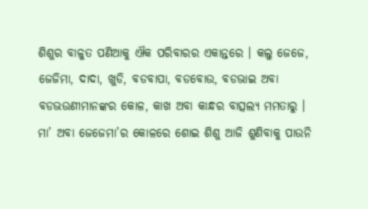ଶିଶୁର ବାଳୁତ ପଣିଆକୁ ଐକ ପରିବାରର ଏକାନ୍ତରେ । କଲୁ ଜେଜେ, ଜେଜିମା, ଦାଦା, ଖୁଡି, ବଡବାପା, ବଡବୋଉ, ବଡଭାଇ ଅବା ବଡଭଉଣୀମାନଙ୍କର କୋଳ, କାଖ ଅବା କାନ୍ଧର ବାତ୍ସଲ୍ୟ ମମତାରୁ । ମା’ ଅବା ଜେଜେମା’ର କୋଳରେ ଶୋଇ ଶିଶୁ ଆଜି ଶୁଣିବାକୁ ପାଉନି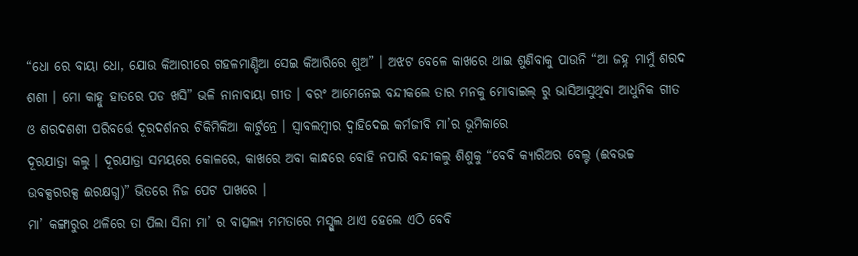“ଧୋ ରେ ବାୟା ଧୋ, ଯୋଉ କିଆରୀରେ ଗହଳମାଣ୍ଡିଆ ସେଇ କିଆରିରେ ଶୁଅ” । ଅଝଟ ବେଳେ କାଖରେ ଥାଇ ଶୁଣିବାକୁ ପାଉନି “ଆ ଜହ୍ନ ମାମୁଁ ଶରଦ ଶଶୀ । ମୋ କାହ୍ନୁ ହାତରେ ପଡ ଖସି” ଭଳି ନାନାବାୟା ଗୀତ । ବରଂ ଆମେନେଇ ବନ୍ଦୀକଲେ ତାର ମନକୁ ମୋବାଇଲ୍ ରୁ ଭାସିଆସୁଥିବା ଆଧୁନିକ ଗୀତ ଓ ଶରଦଶଶୀ ପରିବର୍ତ୍ତେ ଦୂରଦର୍ଶନର ଚିକିମିକିଆ କାର୍ଟୁନ୍ରେ । ସ୍ୱାବଲମ୍ବୀର ଦ୍ୱାହିଦେଇ କର୍ମଜୀବି ମା’ର ଭୂମିକାରେ
ଦୂରଯାତ୍ରା କଲୁ । ଦୂରଯାତ୍ରା ସମୟରେ କୋଳରେ, କାଖରେ ଅବା କାନ୍ଧରେ ବୋହି ନପାରି ବନ୍ଦୀକଲୁ ଶିଶୁକୁ “ବେବି କ୍ୟାରିଅର ବେଲ୍ଟ (ଈବଭଚ୍ଚ ଉବକ୍ସରରକ୍ସ ଈରକ୍ଷଗ୍ଧ)” ଭିତରେ ନିଜ ପେଟ ପାଖରେ ।
ମା’ କଙ୍ଗାରୁର ଥଳିରେ ତା ପିଲା ସିନା ମା’ ର ବାତ୍ସଲ୍ୟ ମମତାରେ ମସ୍ଗୁଲ ଥାଏ ହେଲେ ଏଠି ବେବି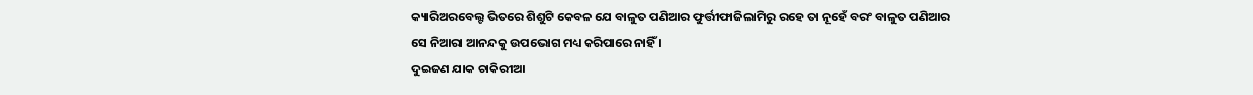କ୍ୟାରିଅରବେଲ୍ଟ ଭିତରେ ଶିଶୁଟି କେବଳ ଯେ ବାଳୁତ ପଣିଆର ଫୁର୍ତ୍ତୀଫାଜିଲାମିରୁ ରହେ ତା ନୂହେଁ ବରଂ ବାଳୁତ ପଣିଆର ସେ ନିଆରା ଆନନ୍ଦକୁ ଉପଭୋଗ ମଧ୍ୟ କରିପାରେ ନାହିଁ ।
ଦୁଇଜଣ ଯାକ ଚାକିରୀଆ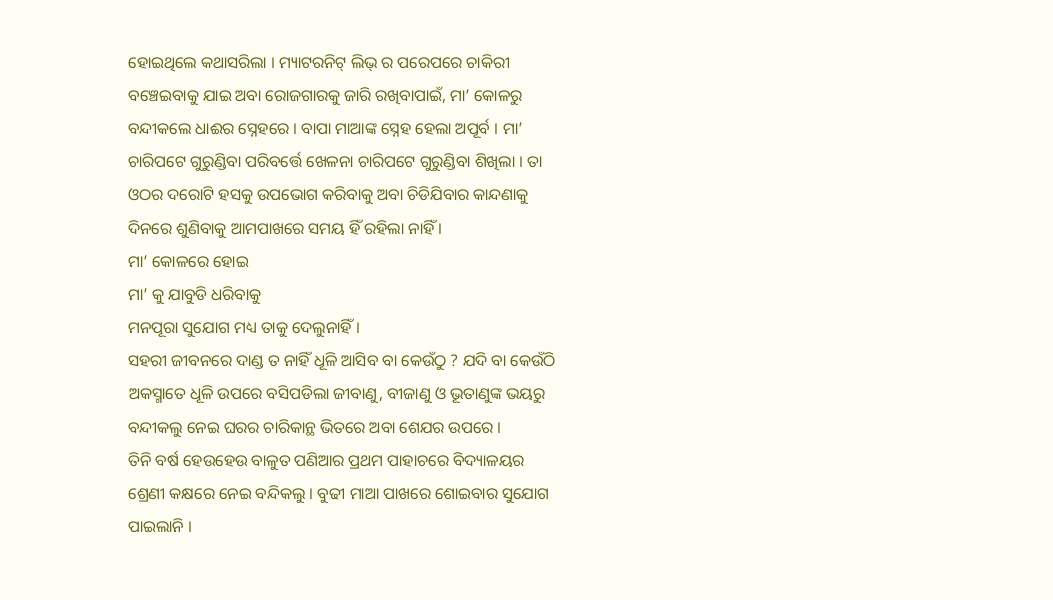ହୋଇଥିଲେ କଥାସରିଲା । ମ୍ୟାଟରନିଟ୍ ଲିଭ୍ ର ପରେପରେ ଚାକିରୀ ବଞ୍ଚେଇବାକୁ ଯାଇ ଅବା ରୋଜଗାରକୁ ଜାରି ରଖିବାପାଇଁ, ମା’ କୋଳରୁ ବନ୍ଦୀକଲେ ଧାଈର ସ୍ନେହରେ । ବାପା ମାଆଙ୍କ ସ୍ନେହ ହେଲା ଅପୂର୍ବ । ମା’ ଚାରିପଟେ ଗୁରୁଣ୍ଡିବା ପରିବର୍ତ୍ତେ ଖେଳନା ଚାରିପଟେ ଗୁରୁଣ୍ଡିବା ଶିଖିଲା । ତା ଓଠର ଦରୋଟି ହସକୁ ଉପଭୋଗ କରିବାକୁ ଅବା ଚିଡିଯିବାର କାନ୍ଦଣାକୁ ଦିନରେ ଶୁଣିବାକୁ ଆମପାଖରେ ସମୟ ହିଁ ରହିଲା ନାହିଁ ।
ମା’ କୋଳରେ ହୋଇ
ମା’ କୁ ଯାବୁଡି ଧରିବାକୁ
ମନପୂରା ସୁଯୋଗ ମଧ୍ୟ ତାକୁ ଦେଲୁନାହିଁ ।
ସହରୀ ଜୀବନରେ ଦାଣ୍ଡ ତ ନାହିଁ ଧୂଳି ଆସିବ ବା କେଉଁଠୁ ? ଯଦି ବା କେଉଁଠି ଅକସ୍ମାତେ ଧୂଳି ଉପରେ ବସିପଡିଲା ଜୀବାଣୁ, ବୀଜାଣୁ ଓ ଭୂତାଣୁଙ୍କ ଭୟରୁ ବନ୍ଦୀକଲୁ ନେଇ ଘରର ଚାରିକାନ୍ଥ ଭିତରେ ଅବା ଶେଯର ଉପରେ ।
ତିନି ବର୍ଷ ହେଉହେଉ ବାଳୁତ ପଣିଆର ପ୍ରଥମ ପାହାଚରେ ବିଦ୍ୟାଳୟର ଶ୍ରେଣୀ କକ୍ଷରେ ନେଇ ବନ୍ଦିକଲୁ । ବୁଢୀ ମାଆ ପାଖରେ ଶୋଇବାର ସୁଯୋଗ ପାଇଲାନି ।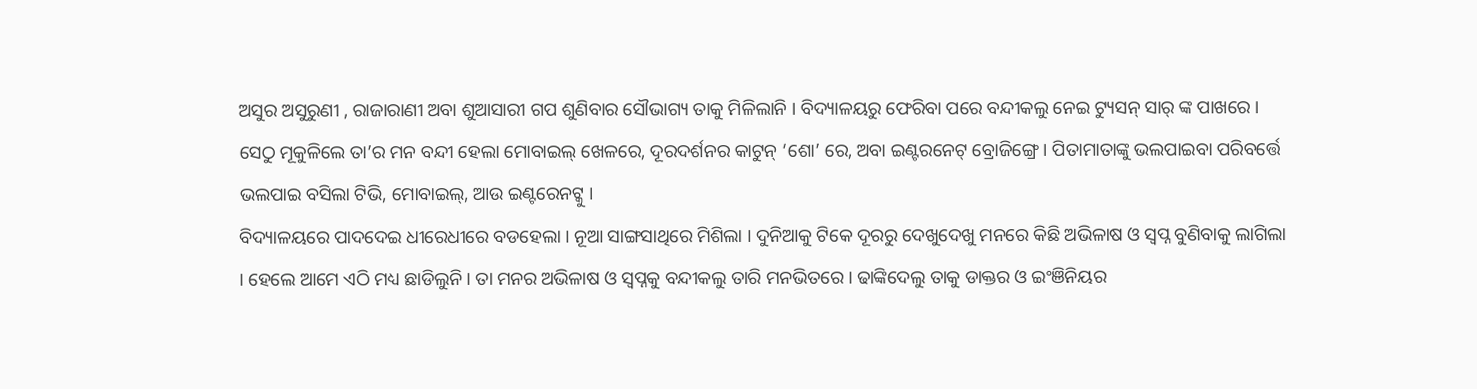ଅସୁର ଅସୁରୁଣୀ , ରାଜାରାଣୀ ଅବା ଶୁଆସାରୀ ଗପ ଶୁଣିବାର ସୌଭାଗ୍ୟ ତାକୁ ମିଳିଲାନି । ବିଦ୍ୟାଳୟରୁ ଫେରିବା ପରେ ବନ୍ଦୀକଲୁ ନେଇ ଟ୍ୟୁସନ୍ ସାର୍ ଙ୍କ ପାଖରେ । ସେଠୁ ମୂକୁଳିଲେ ତା’ର ମନ ବନ୍ଦୀ ହେଲା ମୋବାଇଲ୍ ଖେଳରେ, ଦୂରଦର୍ଶନର କାଟୁନ୍ ‘ଶୋ’ ରେ, ଅବା ଇଣ୍ଟରନେଟ୍ ବ୍ରୋଜିଙ୍ଗ୍ରେ । ପିତାମାତାଙ୍କୁ ଭଲପାଇବା ପରିବର୍ତ୍ତେ ଭଲପାଇ ବସିଲା ଟିଭି, ମୋବାଇଲ୍, ଆଉ ଇଣ୍ଟରେନଟ୍କୁ ।
ବିଦ୍ୟାଳୟରେ ପାଦଦେଇ ଧୀରେଧୀରେ ବଡହେଲା । ନୂଆ ସାଙ୍ଗସାଥିରେ ମିଶିଲା । ଦୁନିଆକୁ ଟିକେ ଦୂରରୁ ଦେଖୁଦେଖୁ ମନରେ କିଛି ଅଭିଳାଷ ଓ ସ୍ୱପ୍ନ ବୁଣିବାକୁ ଲାଗିଲା । ହେଲେ ଆମେ ଏଠି ମଧ୍ୟ ଛାଡିଲୁନି । ତା ମନର ଅଭିଳାଷ ଓ ସ୍ୱପ୍ନକୁ ବନ୍ଦୀକଲୁ ତାରି ମନଭିତରେ । ଢାଙ୍କିଦେଲୁ ତାକୁ ଡାକ୍ତର ଓ ଇଂଞିନିୟର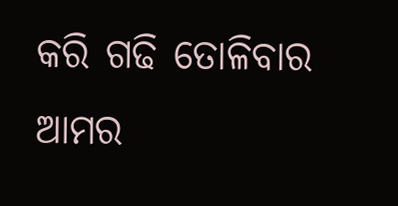କରି ଗଢି ତୋଳିବାର ଆମର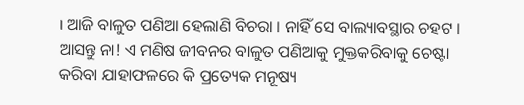। ଆଜି ବାଳୁତ ପଣିଆ ହେଲାଣି ବିଚରା । ନାହିଁ ସେ ବାଲ୍ୟାବସ୍ଥାର ଚହଟ । ଆସନ୍ତୁ ନା! ଏ ମଣିଷ ଜୀବନର ବାଳୁତ ପଣିଆକୁ ମୁକ୍ତକରିବାକୁ ଚେଷ୍ଟା କରିବା ଯାହାଫଳରେ କି ପ୍ରତ୍ୟେକ ମନୂଷ୍ୟ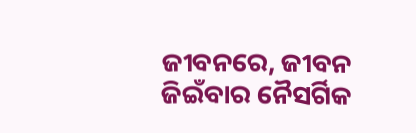ଜୀବନରେ, ଜୀବନ ଜିଇଁବାର ନୈସର୍ଗିକ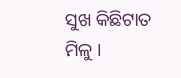ସୁଖ କିଛିଟାତ ମିଳୁ ।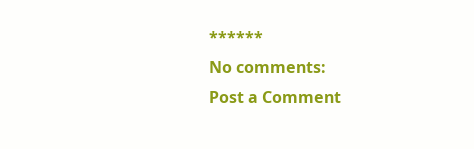******
No comments:
Post a Comment